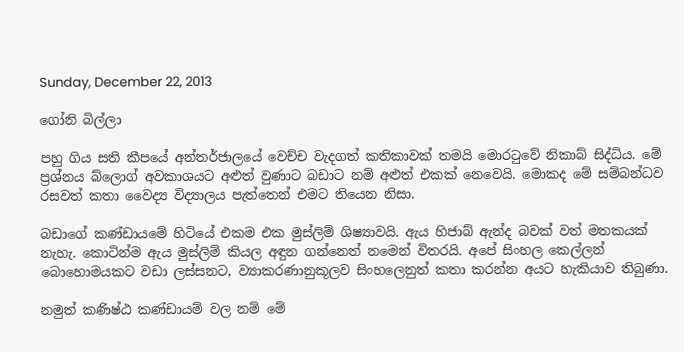Sunday, December 22, 2013

ගෝනි බිල්ලා

පහු ගිය සති කීපයේ අන්තර්ජාලයේ වෙච්ච වැදගත් කතිකාවක් තමයි මොරටුවේ නිකාබ් සිද්ධිය. මේ ප්‍රශ්නය බ්ලොග් අවකාශයට අළුත් වුණාට බඩාට නම් අළුත් එකක් නෙවෙයි. මොකද මේ සම්බන්ධව රසවත් කතා වෛද්‍ය විද්‍යාලය පැත්තෙන් එමට තියෙන නිසා.

බඩාගේ කණ්ඩායමේ හිටියේ එකම එක මුස්ලිම් ශිෂ්‍යාවයි. ඇය හිජාබ් ඇන්ද බවක් වත් මතකයක් නැහැ. කොටින්ම ඇය මුස්ලිම් කියල අඳුන ගන්නෙත් නමෙන් විතරයි. අපේ සිංහල කෙල්ලන් බොහොමයකට වඩා ලස්සනට, ව්‍යාකරණානුකූලව සිංහලෙනුත් කතා කරන්න අයට හැකියාව තිබුණා.

නමුත් කණිෂ්ඨ කණ්ඩායම් වල නම් මේ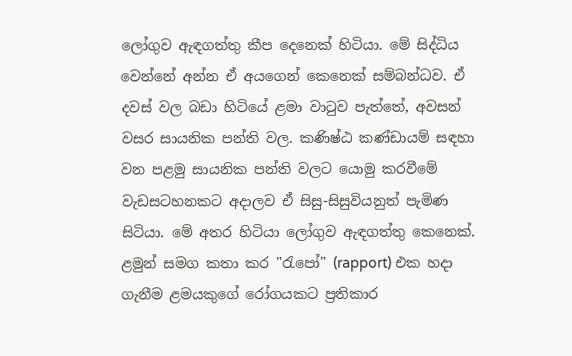ලෝගුව ඇඳගත්තු කීප දෙනෙක් හිටියා. මේ සිද්ධිය වෙන්නේ අන්න ඒ අයගෙන් කෙනෙක් සම්බන්ධව. ඒ දවස් වල බඩා හිටියේ ළමා වාටුව පැත්තේ, අවසන් වසර සායනික පන්ති වල. කණිෂ්ඨ කණ්ඩායම් සඳහා වන පළමු සායනික පන්ති වලට යොමු කරවීමේ වැඩසටහනකට අදාලව ඒ සිසු-සිසුවියනුත් පැමිණ සිටියා. මේ අතර හිටියා ලෝගුව ඇඳගත්තු කෙනෙක්. ළමුන් සමග කතා කර "රැපෝ" (rapport) එක හදා ගැනීම ළමයකුගේ රෝගයකට ප්‍රතිකාර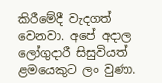කිරීමේදී වැදගත් වෙනවා. අපේ අදාල ලෝගුදාරී සිසුවියත් ළමයෙකුට ලං වුණා.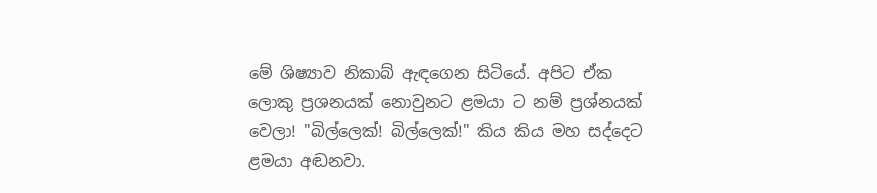මේ ශිෂ්‍යාව නිකාබ් ඇඳගෙන සිටියේ. අපිට ඒක ලොකු ප්‍රශනයක් නොවුනට ළමයා ට නම් ප්‍රශ්නයක් වෙලා! "බිල්ලෙක්! බිල්ලෙක්!" කිය කිය මහ සද්දෙට ළමයා අඬනවා.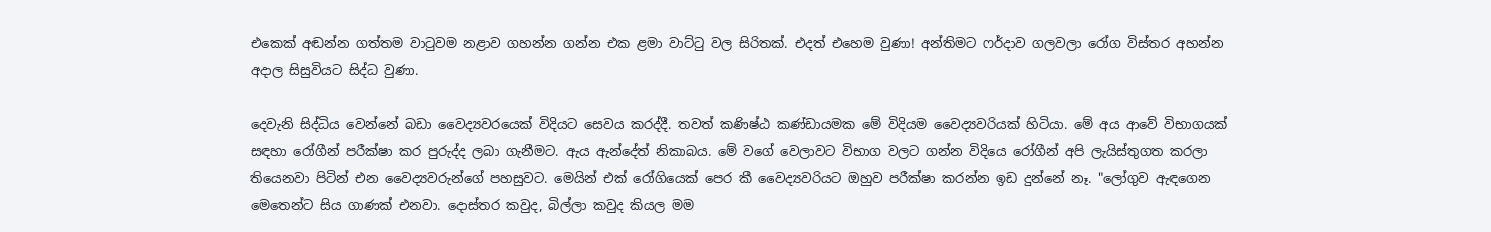එකෙක් අඬන්න ගත්තම වාටුවම නළාව ගහන්න ගන්න එක ළමා වාට්ටු වල සිරිතක්. එදත් එහෙම වුණා! අන්තිමට ෆර්දාව ගලවලා රෝග විස්තර අහන්න අදාල සිසුවියට සිද්ධ වුණා.

දෙවැනි සිද්ධිය වෙන්නේ බඩා වෛද්‍යවරයෙක් විදියට සෙවය කරද්දී. තවත් කණිෂ්ඨ කණ්ඩායමක මේ විදියම වෛද්‍යවරියක් හිටියා. මේ අය ආවේ විභාගයක් සඳහා රෝගීන් පරීක්ෂා කර පුරුද්ද ලබා ගැනීමට. ඇය ඇන්දේත් නිකාබය. මේ වගේ වෙලාවට විභාග වලට ගන්න විදියෙ රෝගීන් අපි ලැයිස්තුගත කරලා තියෙනවා පිටින් එන වෛද්‍යවරුන්ගේ පහසුවට. මෙයින් එක් රෝගියෙක් පෙර කී වෛද්‍යවරියට ඔහුව පරීක්ෂා කරන්න ඉඩ දුන්නේ නෑ. "ලෝගුව ඇඳගෙන මෙතෙන්ට සිය ගාණක් එනවා. දොස්තර කවුද, බිල්ලා කවුද කියල මම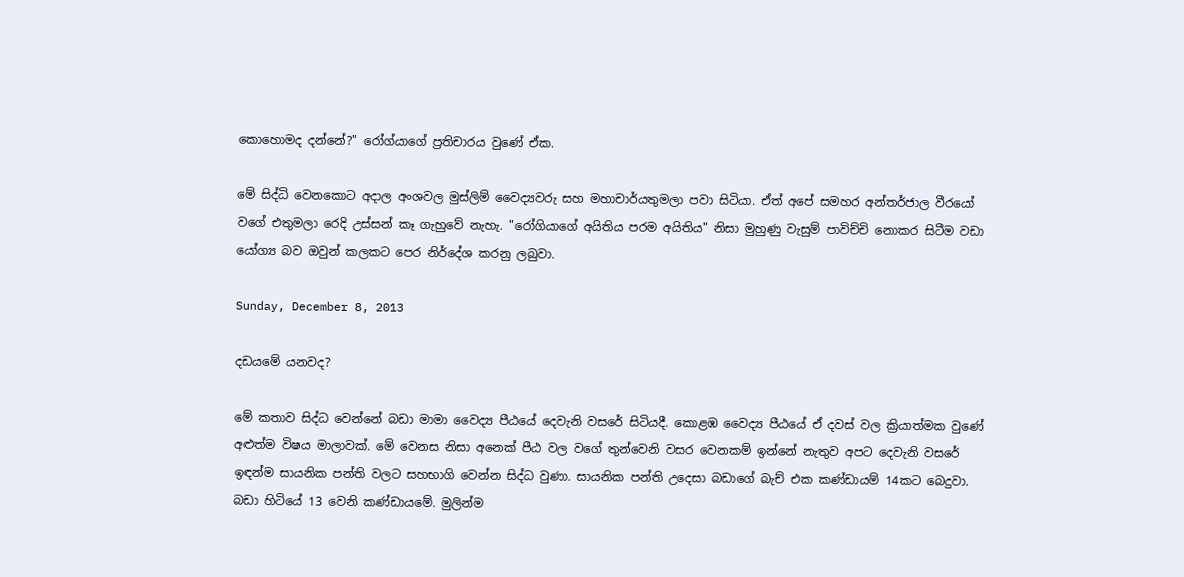කොහොමද දන්නේ?" රෝග්යාගේ ප්‍රතිචාරය වුණේ ඒක.

මේ සිද්ධි වෙනකොට අදාල අංශවල මුස්ලිම් වෛද්‍යවරු සහ මහාචාර්යතුමලා පවා සිටියා. ඒත් අපේ සමහර අන්තර්ජාල වීරයෝ වගේ එතුමලා රෙදි උස්සන් කෑ ගැහුවේ නැහැ. "රෝගියාගේ අයිතිය පරම අයිතිය" නිසා මුහුණු වැසුම් පාවිච්චි නොකර සිටීම වඩා යෝග්‍ය බව ඔවුන් කලකට පෙර නිර්දේශ කරනු ලබුවා.

Sunday, December 8, 2013

දඩයමේ යනවද?

මේ කතාව සිද්ධ වෙන්නේ බඩා මාමා වෛද්‍ය පීඨයේ දෙවැනි වසරේ සිටියදී. කොළඹ වෛද්‍ය පීඨයේ ඒ දවස් වල ක්‍රියාත්මක වුණේ අළුත්ම විෂය මාලාවක්. මේ වෙනස නිසා අනෙක් පීඨ වල වගේ තුන්වෙනි වසර වෙනකම් ඉන්නේ නැතුව අපට දෙවැනි වසරේ ඉඳන්ම සායනික පන්ති වලට සහභාගි වෙන්න සිද්ධ වුණා. සායනික පන්ති උදෙසා බඩාගේ බැච් එක කණ්ඩායම් 14කට බෙදුවා. බඩා හිටියේ 13 වෙනි කණ්ඩායමේ. මුලින්ම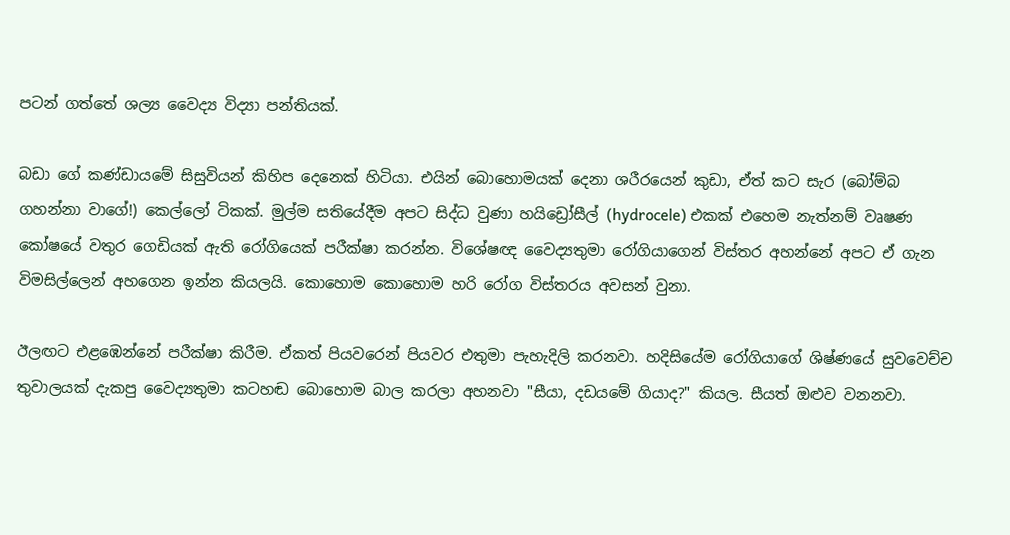පටන් ගත්තේ ශල්‍ය වෛද්‍ය විද්‍යා පන්තියක්.

බඩා ගේ කණ්ඩායමේ සිසුවියන් කිහිප දෙනෙක් හිටියා. එයින් බොහොමයක් දෙනා ශරීරයෙන් කුඩා, ඒත් කට සැර (බෝම්බ ගහන්නා වාගේ!) කෙල්ලෝ ටිකක්. මුල්ම සතියේදීම අපට සිද්ධ වුණා හයිඩ්‍රෝසීල් (hydrocele) එකක් එහෙම නැත්නම් වෘෂණ කෝෂයේ වතුර ගෙඩියක් ඇති රෝගියෙක් පරීක්ෂා කරන්න. විශේෂඥ වෛද්‍යතුමා රෝගියාගෙන් විස්තර අහන්නේ අපට ඒ ගැන විමසිල්ලෙන් අහගෙන ඉන්න කියලයි. කොහොම කොහොම හරි රෝග විස්තරය අවසන් වුනා.

ඊලඟට එළඹෙන්නේ පරීක්ෂා කිරීම. ඒකත් පියවරෙන් පියවර එතුමා පැහැදිලි කරනවා. හදිසියේම රෝගියාගේ ශිෂ්ණයේ සුවවෙච්ච තුවාලයක් දැකපු වෛද්‍යතුමා කටහඬ බොහොම බාල කරලා අහනවා "සීයා, දඩයමේ ගියාද?" කියල. සීයත් ඔළුව වනනවා.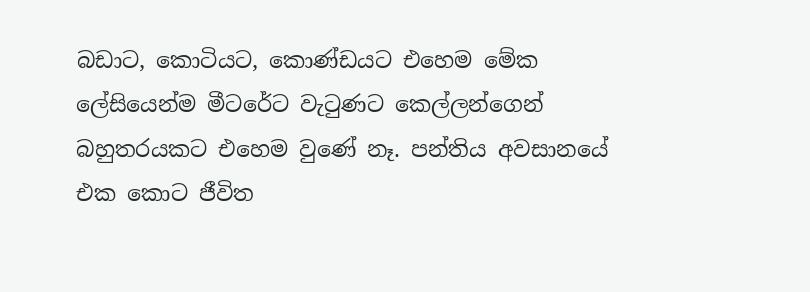බඩාට, කොටියට, කොණ්ඩයට එහෙම මේක ලේසියෙන්ම මීටරේට වැටුණට කෙල්ලන්ගෙන් බහුතරයකට එහෙම වුණේ නෑ. පන්තිය අවසානයේ එක කොට ජීවිත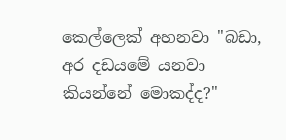කෙල්ලෙක් අහනවා "බඩා, අර දඩයමේ යනවා කියන්නේ මොකද්ද?"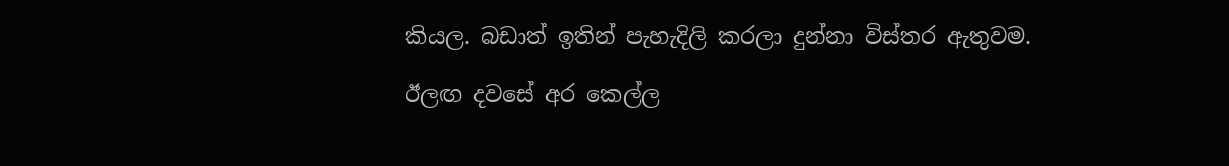කියල. බඩාත් ඉතින් පැහැදිලි කරලා දුන්නා විස්තර ඇතුවම.

ඊලඟ දවසේ අර කෙල්ල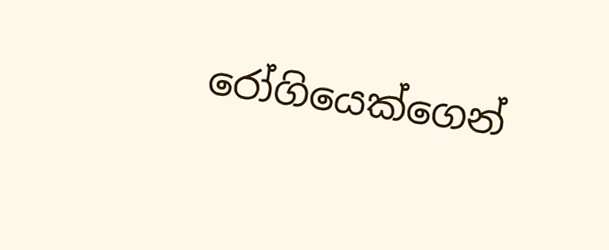රෝගියෙක්ගෙන්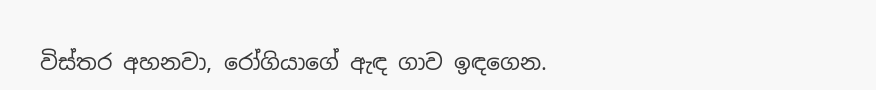විස්තර අහනවා, රෝගියාගේ ඇඳ ගාව ඉඳගෙන.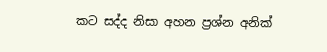කට සද්ද නිසා අහන ප්‍රශ්න අනික්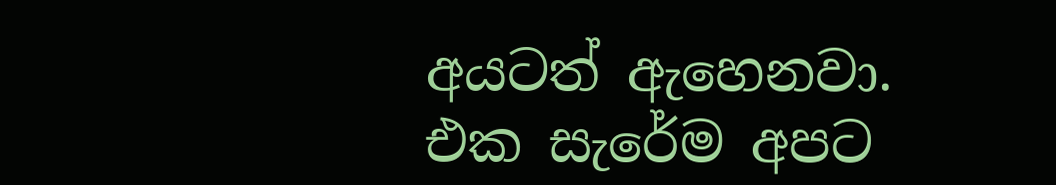අයටත් ඇහෙනවා. එක සැරේම අපට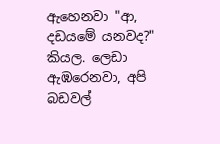ඇහෙනවා "ආ, දඩයමේ යනවද?" කියල. ලෙඩා ඇඹරෙනවා, අපි බඩවල්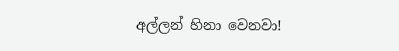අල්ලන් හිනා වෙනවා!